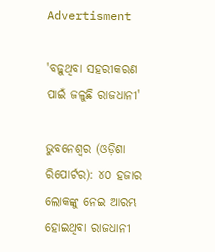Advertisment

'ବଢ଼ୁଥିବା ସହରୀକରଣ ପାଇଁ ଜଳୁଛି ରାଜଧାନୀ'

ଭୁବନେଶ୍ୱର (ଓଡ଼ିଶା ରିପୋର୍ଟର): ୪୦ ହଜାର ଲୋକଙ୍କୁ ନେଇ ଆରମ୍ଭ ହୋଇଥିବା ରାଜଧାନୀ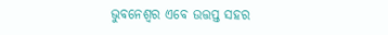ଭୁବନେଶ୍ୱର ଏବେ ଉତ୍ତପ୍ତ ସହର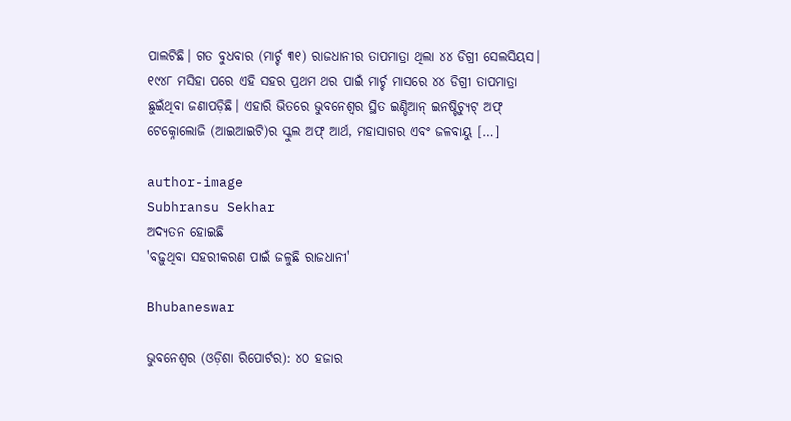ପାଲଟିଛି। ଗତ ବୁଧବାର (ମାର୍ଚ୍ଚ ୩୧) ରାଜଧାନୀର ତାପମାତ୍ରା ଥିଲା ୪୪ ଡିଗ୍ରୀ ସେଲସିୟସ। ୧୯୪୮ ମସିହା ପରେ ଏହି ସହର ପ୍ରଥମ ଥର ପାଇଁ ମାର୍ଚ୍ଚ ମାସରେ ୪୪ ଡିଗ୍ରୀ ତାପମାତ୍ରା ଛୁଇଁଥିବା ଜଣାପଡ଼ିଛି। ଏହାରି ଭିତରେ ଭୁବନେଶ୍ୱର ସ୍ଥିତ ଇଣ୍ଡିଆନ୍ ଇନଷ୍ଟିଚ୍ୟୁଟ୍ ଅଫ୍ ଟେକ୍ନୋଲୋଜି (ଆଇଆଇଟି)ର ସ୍କୁଲ ଅଫ୍ ଆର୍ଥ, ମହାସାଗର ଏବଂ ଜଳବାୟୁ […]

author-image
Subhransu Sekhar
ଅଦ୍ୟତନ ହୋଇଛି
'ବଢ଼ୁଥିବା ସହରୀକରଣ ପାଇଁ ଜଳୁଛି ରାଜଧାନୀ'

Bhubaneswar

ଭୁବନେଶ୍ୱର (ଓଡ଼ିଶା ରିପୋର୍ଟର): ୪୦ ହଜାର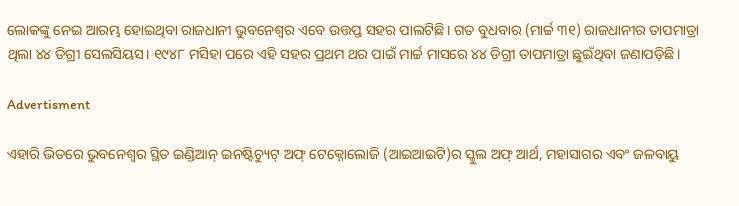ଲୋକଙ୍କୁ ନେଇ ଆରମ୍ଭ ହୋଇଥିବା ରାଜଧାନୀ ଭୁବନେଶ୍ୱର ଏବେ ଉତ୍ତପ୍ତ ସହର ପାଲଟିଛି। ଗତ ବୁଧବାର (ମାର୍ଚ୍ଚ ୩୧) ରାଜଧାନୀର ତାପମାତ୍ରା ଥିଲା ୪୪ ଡିଗ୍ରୀ ସେଲସିୟସ। ୧୯୪୮ ମସିହା ପରେ ଏହି ସହର ପ୍ରଥମ ଥର ପାଇଁ ମାର୍ଚ୍ଚ ମାସରେ ୪୪ ଡିଗ୍ରୀ ତାପମାତ୍ରା ଛୁଇଁଥିବା ଜଣାପଡ଼ିଛି।

Advertisment

ଏହାରି ଭିତରେ ଭୁବନେଶ୍ୱର ସ୍ଥିତ ଇଣ୍ଡିଆନ୍ ଇନଷ୍ଟିଚ୍ୟୁଟ୍ ଅଫ୍ ଟେକ୍ନୋଲୋଜି (ଆଇଆଇଟି)ର ସ୍କୁଲ ଅଫ୍ ଆର୍ଥ, ମହାସାଗର ଏବଂ ଜଳବାୟୁ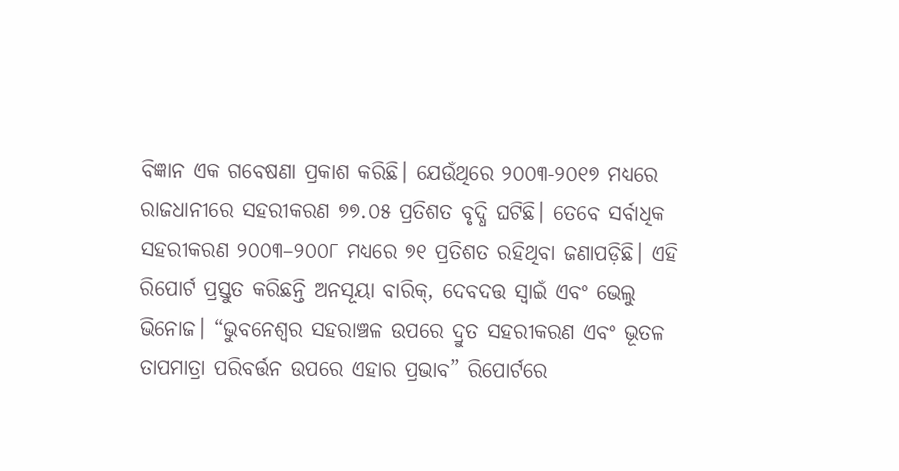ବିଜ୍ଞାନ ଏକ ଗବେଷଣା ପ୍ରକାଶ କରିଛି। ଯେଉଁଥିରେ ୨୦୦୩-୨୦୧୭ ମଧ୍ୟରେ ରାଜଧାନୀରେ ସହରୀକରଣ ୭୭.୦୫ ପ୍ରତିଶତ ବୃଦ୍ଧି ଘଟିଛି। ତେବେ ସର୍ବାଧିକ ସହରୀକରଣ ୨୦୦୩–୨୦୦୮ ମଧ୍ୟରେ ୭୧ ପ୍ରତିଶତ ରହିଥିବା ଜଣାପଡ଼ିଛି। ଏହି ରିପୋର୍ଟ ପ୍ରସ୍ତୁତ କରିଛନ୍ତି ଅନସୂୟା ବାରିକ୍, ଦେବଦତ୍ତ ସ୍ୱାଇଁ ଏବଂ ଭେଲୁ ଭିନୋଜ। “ଭୁବନେଶ୍ୱର ସହରାଞ୍ଚଳ ଉପରେ ଦ୍ରୁତ ସହରୀକରଣ ଏବଂ ଭୂତଳ ତାପମାତ୍ରା ପରିବର୍ତ୍ତନ ଉପରେ ଏହାର ପ୍ରଭାବ” ରିପୋର୍ଟରେ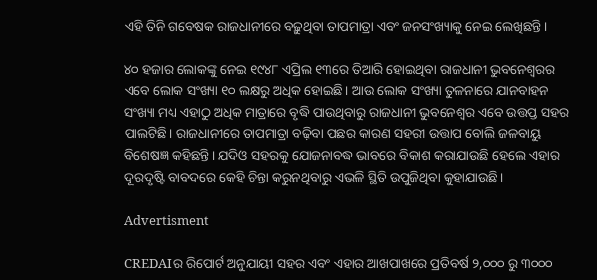ଏହି ତିନି ଗବେଷକ ରାଜଧାନୀରେ ବଢ଼ୁଥିବା ତାପମାତ୍ରା ଏବଂ ଜନସଂଖ୍ୟାକୁ ନେଇ ଲେଖିଛନ୍ତି।

୪୦ ହଜାର ଲୋକଙ୍କୁ ନେଇ ୧୯୪୮ ଏପ୍ରିଲ ୧୩ରେ ତିଆରି ହୋଇଥିବା ରାଜଧାନୀ ଭୁବନେଶ୍ୱରର ଏବେ ଲୋକ ସଂଖ୍ୟା ୧୦ ଲକ୍ଷରୁ ଅଧିକ ହୋଇଛି। ଆଉ ଲୋକ ସଂଖ୍ୟା ତୁଳନାରେ ଯାନବାହନ ସଂଖ୍ୟା ମଧ୍ୟ ଏହାଠୁ ଅଧିକ ମାତ୍ରାରେ ବୃଦ୍ଧି ପାଉଥିବାରୁ ରାଜଧାନୀ ଭୁବନେଶ୍ୱର ଏବେ ଉତ୍ତପ୍ତ ସହର ପାଲଟିଛି। ରାଜଧାନୀରେ ତାପମାତ୍ରା ବଢ଼ିବା ପଛର କାରଣ ସହରୀ ଉତ୍ତାପ ବୋଲି ଜଳବାୟୁ ବିଶେଷଜ୍ଞ କହିଛନ୍ତି। ଯଦିଓ ସହରକୁ ଯୋଜନାବଦ୍ଧ ଭାବରେ ବିକାଶ କରାଯାଉଛି ହେଲେ ଏହାର ଦୂରଦୃଷ୍ଟି ବାବଦରେ କେହି ଚିନ୍ତା କରୁନଥିବାରୁ ଏଭଳି ସ୍ଥିତି ଉପୁଜିଥିବା କୁହାଯାଉଛି।

Advertisment

CREDAIର ରିପୋର୍ଟ ଅନୁଯାୟୀ ସହର ଏବଂ ଏହାର ଆଖପାଖରେ ପ୍ରତିବର୍ଷ ୨,୦୦୦ ରୁ ୩୦୦୦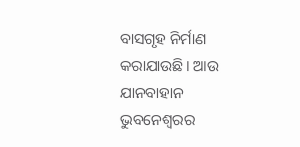ବାସଗୃହ ନିର୍ମାଣ କରାଯାଉଛି। ଆଉ ଯାନବାହାନ ଭୁବନେଶ୍ୱରର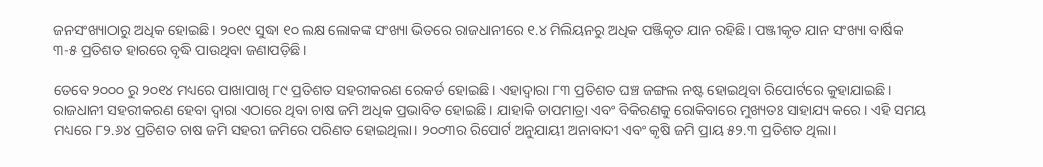ଜନସଂଖ୍ୟାଠାରୁ ଅଧିକ ହୋଇଛି। ୨୦୧୯ ସୁଦ୍ଧା ୧୦ ଲକ୍ଷ ଲୋକଙ୍କ ସଂଖ୍ୟା ଭିତରେ ରାଜଧାନୀରେ ୧.୪ ମିଲିୟନରୁ ଅଧିକ ପଞ୍ଜିକୃତ ଯାନ ରହିଛି। ପଞ୍ଜୀକୃତ ଯାନ ସଂଖ୍ୟା ବାର୍ଷିକ ୩-୫ ପ୍ରତିଶତ ହାରରେ ବୃଦ୍ଧି ପାଉଥିବା ଜଣାପଡ଼ିଛି।

ତେବେ ୨୦୦୦ ରୁ ୨୦୧୪ ମଧ୍ୟରେ ପାଖାପାଖି ୮୯ ପ୍ରତିଶତ ସହରୀକରଣ ରେକର୍ଡ ହୋଇଛି। ଏହାଦ୍ୱାରା ୮୩ ପ୍ରତିଶତ ଘଞ୍ଚ ଜଙ୍ଗଲ ନଷ୍ଟ ହୋଇଥିବା ରିପୋର୍ଟରେ କୁହାଯାଇଛି। ରାଜଧାନୀ ସହରୀକରଣ ହେବା ଦ୍ୱାରା ଏଠାରେ ଥିବା ଚାଷ ଜମି ଅଧିକ ପ୍ରଭାବିତ ହୋଇଛି। ଯାହାକି ତାପମାତ୍ରା ଏବଂ ବିକିରଣକୁ ରୋକିବାରେ ମୁଖ୍ୟତଃ ସାହାଯ୍ୟ କରେ। ଏହି ସମୟ ମଧ୍ୟରେ ୮୨.୬୪ ପ୍ରତିଶତ ଚାଷ ଜମି ସହରୀ ଜମିରେ ପରିଣତ ହୋଇଥିଲା। ୨୦୦୩ର ରିପୋର୍ଟ ଅନୁଯାୟୀ ଅନାବାଦୀ ଏବଂ କୃଷି ଜମି ପ୍ରାୟ ୫୨.୩ ପ୍ରତିଶତ ଥିଲା।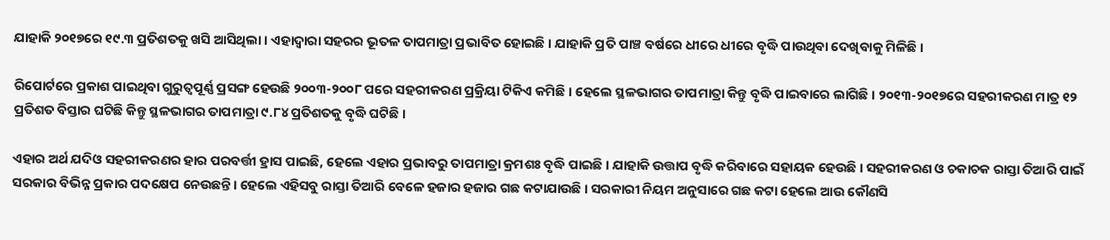ଯାହାକି ୨୦୧୭ରେ ୧୯.୩ ପ୍ରତିଶତକୁ ଖସି ଆସିଥିଲା। ଏହାଦ୍ୱାରା ସହରର ଭୂତଳ ତାପମାତ୍ରା ପ୍ରଭାବିତ ହୋଇଛି। ଯାହାକି ପ୍ରତି ପାଞ୍ଚ ବର୍ଷରେ ଧୀରେ ଧୀରେ ବୃଦ୍ଧି ପାଉଥିବା ଦେଖିବାକୁ ମିଳିଛି।

ରିପୋର୍ଟରେ ପ୍ରକାଶ ପାଇଥିବା ଗୁରୁତ୍ୱପୂର୍ଣ୍ଣ ପ୍ରସଙ୍ଗ ହେଉଛି ୨୦୦୩-୨୦୦୮ ପରେ ସହରୀକରଣ ପ୍ରକ୍ରିୟା ଟିକିଏ କମିଛି। ହେଲେ ସ୍ଥଳଭାଗର ତାପମାତ୍ରା କିନ୍ତୁ ବୃଦ୍ଧି ପାଇବାରେ ଲାଗିଛି। ୨୦୧୩-୨୦୧୭ରେ ସହରୀକରଣ ମାତ୍ର ୧୨ ପ୍ରତିଶତ ବିସ୍ତାର ଘଟିଛି କିନ୍ତୁ ସ୍ଥଳଭାଗର ତାପମାତ୍ରା ୯.୮୪ ପ୍ରତିଶତକୁ ବୃଦ୍ଧି ଘଟିଛି।

ଏହାର ଅର୍ଥ ଯଦିଓ ସହରୀକରଣର ହାର ପରବର୍ତ୍ତୀ ହ୍ରାସ ପାଇଛି, ହେଲେ ଏହାର ପ୍ରଭାବରୁ ତାପମାତ୍ରା କ୍ରମଶଃ ବୃଦ୍ଧି ପାଇଛି। ଯାହାକି ଉତ୍ତାପ ବୃଦ୍ଧି କରିବାରେ ସହାୟକ ହେଉଛି। ସହରୀକରଣ ଓ ଚକାଚକ ରାସ୍ତା ତିଆରି ପାଇଁ ସରକାର ବିଭିନ୍ନ ପ୍ରକାର ପଦକ୍ଷେପ ନେଉଛନ୍ତି। ହେଲେ ଏହିସବୁ ରାସ୍ତା ତିଆରି ବେଳେ ହଜାର ହଜାର ଗଛ କଟାଯାଉଛି। ସରକାରୀ ନିୟମ ଅନୁସାରେ ଗଛ କଟା ହେଲେ ଆଉ କୌଣସି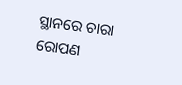ସ୍ଥାନରେ ଚାରା ରୋପଣ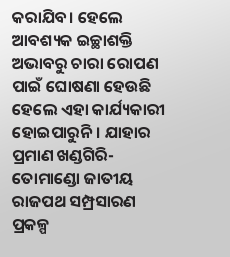କରାଯିବ। ହେଲେ ଆବଶ୍ୟକ ଇଚ୍ଛାଶକ୍ତି ଅଭାବରୁ ଚାରା ରୋପଣ ପାଇଁ ଘୋଷଣା ହେଉଛି ହେଲେ ଏହା କାର୍ଯ୍ୟକାରୀ ହୋଇପାରୁନି। ଯାହାର ପ୍ରମାଣ ଖଣ୍ଡଗିରି-ତୋମାଣ୍ଡୋ ଜାତୀୟ ରାଜପଥ ସମ୍ପ୍ରସାରଣ ପ୍ରକଳ୍ପ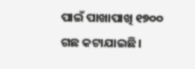ପାଇଁ ପାଖାପାଖି ୧୭୦୦ ଗଛ କଟାଯାଇଛି।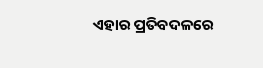ଏହାର ପ୍ରତିବଦଳରେ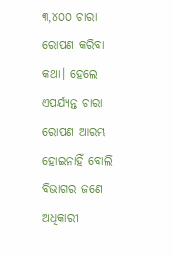୩,୪୦୦ ଚାରା ରୋପଣ କରିବା କଥା। ହେଲେ ଏପର୍ଯ୍ୟନ୍ତ ଚାରା ରୋପଣ ଆରମ୍ଭ ହୋଇନାହିଁ ବୋଲି ବିଭାଗର ଜଣେ ଅଧିକାରୀ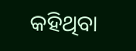କହିଥିବା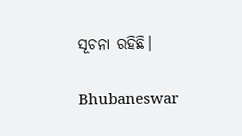ସୂଚନା ରହିଛି।

Bhubaneswar